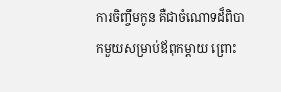ការចិញ្ចឹមកូន គឺជាចំណោទដ៏ពិបាកមួយសម្រាប់ឪពុកម្តាយ ព្រោះ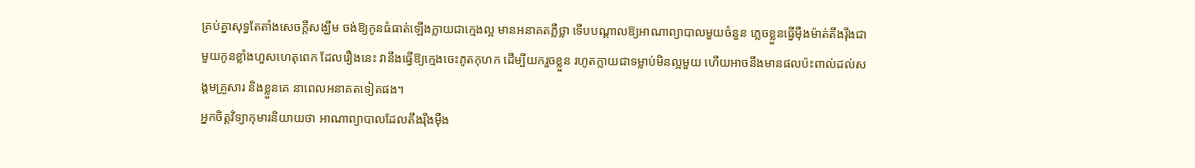គ្រប់គ្នាសុទ្ធតែតាំងសេចក្តីសង្ឃឹម ចង់ឱ្យកូនធំធាត់ឡើងក្លាយជាក្មេងល្អ មានអនាគតភ្លឺថ្លា ទើបបណ្ដាលឱ្យអាណាព្យាបាលមួយចំនួន ភ្លេចខ្លួនធ្វើម៉ឺងម៉ាត់តឹងរ៉ឹងជាមួយកូនខ្លាំងហួសហេតុពេក ដែលរឿងនេះ វានឹងធ្វើឱ្យក្មេងចេះភូតកុហក ដើម្បីយករួចខ្លួន រហូតក្លាយជាទម្លាប់មិនល្អមួយ ហើយអាចនឹងមានផលប៉ះពាល់ដល់សង្គមគ្រួសារ និងខ្លួនគេ នាពេលអនាគតទៀតផង។
អ្នកចិត្តវិទ្យាកុមារនិយាយថា អាណាព្យាបាលដែលតឹងរ៉ឹងម៉ឺង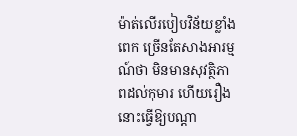ម៉ាត់លើរបៀបវិន័យខ្លាំងពេក ច្រើនតែសាងអារម្មណ៍ថា មិនមានសុវត្ថិភាពដល់កុមារ ហើយរឿងនោះធ្វើឱ្យបណ្តា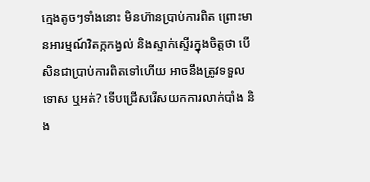ក្មេងតូចៗទាំងនោះ មិនហ៊ានប្រាប់ការពិត ព្រោះមានអារម្មណ៍វិតក្កកង្វល់ និងស្ទាក់ស្ទើរក្នុងចិត្តថា បើសិនជាប្រាប់ការពិតទៅហើយ អាចនឹងត្រូវទទួលទោស ឬអត់? ទើបជ្រើសរើសយកការលាក់បាំង និង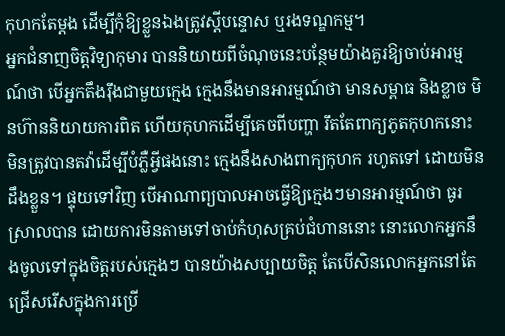កុហកតែម្តង ដើម្បីកុំឱ្យខ្លួនឯងត្រូវស្តីបន្ទោស ឬរងទណ្ឌកម្ម។
អ្នកជំនាញចិត្តវិទ្យាកុមារ បាននិយាយពីចំណុចនេះបន្ថែមយ៉ាងគួរឱ្យចាប់អារម្មណ៍ថា បើអ្នកតឹងរ៉ឹងជាមួយក្មេង ក្មេងនឹងមានអារម្មណ៍ថា មានសម្ពាធ និងខ្លាច មិនហ៊ាននិយាយការពិត ហើយកុហកដើម្បីគេចពីបញ្ហា រឹតតែពាក្យភូតកុហកនោះ មិនត្រូវបានតវ៉ាដើម្បីបំភ្លឺអ្វីផងនោះ ក្មេងនឹងសាងពាក្យកុហក រហូតទៅ ដោយមិនដឹងខ្លួន។ ផ្ទុយទៅវិញ បើអាណាព្យបាលអាចធ្វើឱ្យក្មេងៗមានអារម្មណ៍ថា ធូរស្រាលបាន ដោយការមិនតាមទៅចាប់កំហុសគ្រប់ជំហាននោះ នោះលោកអ្នកនឹងចូលទៅក្នុងចិត្តរបស់ក្មេងៗ បានយ៉ាងសប្បាយចិត្ត តែបើសិនលោកអ្នកនៅតែជ្រើសរើសក្នុងការប្រើ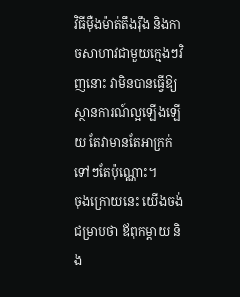វិធីម៉ឺងម៉ាត់តឹងរ៉ឹង និងកាចសាហាវជាមួយក្មេងៗវិញនោះ វាមិនបានធ្វើឱ្យស្ថានការណ៍ល្អឡើងឡើយ តែវាមានតែអាក្រក់ទៅៗតែប៉ុណ្ណោះ។
ចុងក្រោយនេះ យើងចង់ជម្រាបថា ឪពុកម្តាយ និង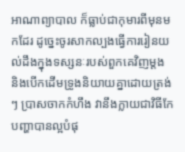អាណាព្យាបាល ក៏ធ្លាប់ជាកុមារពីមុនមកដែរ ដូច្នេះចូរសាកល្បងធ្វើការរៀនយល់ដឹងក្នុងទស្សនៈរបស់ពួកគេវិញម្តង និងបើកដើមទ្រូងនិយាយគ្នាដោយត្រង់ៗ ប្រាសចាកកំហឹង វានឹងក្លាយជាវិធីកែបញ្ហាបានល្អបំផុ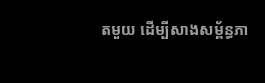តមួយ ដើម្បីសាងសម្ព័ន្ធភា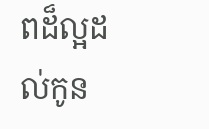ពដ៏ល្អដល់កូន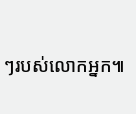ៗរបស់លោកអ្នក៕